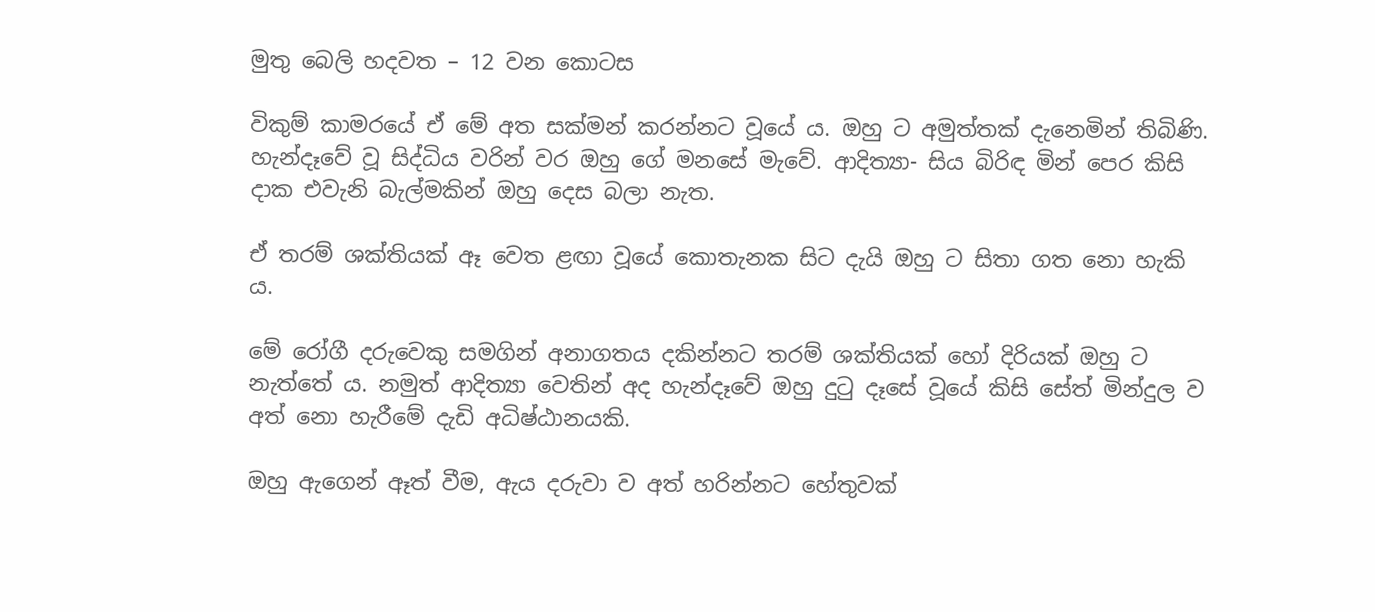මුතු බෙලි හදවත – 12 වන කොටස

විකුම් කාමරයේ ඒ මේ අත සක්මන් කරන්නට වූයේ ය. ඔහු ට අමුත්තක් දැනෙමින් තිබිණි. හැන්දෑවේ වූ සිද්ධිය වරින් වර ඔහු ගේ මනසේ මැවේ. ආදිත්‍යා- සිය බිරිඳ මින් පෙර කිසි දාක එවැනි බැල්මකින් ඔහු දෙස බලා නැත.

ඒ තරම් ශක්තියක් ඈ වෙත ළඟා වූයේ කොතැනක සිට දැයි ඔහු ට සිතා ගත නො හැකි ය.

මේ රෝගී දරුවෙකු සමගින් අනාගතය දකින්නට තරම් ශක්තියක් හෝ දිරියක් ඔහු ට නැත්තේ ය. නමුත් ආදිත්‍යා වෙතින් අද හැන්දෑවේ ඔහු දුටු දෑසේ වූයේ කිසි සේත් මින්දුල ව අත් නො හැරීමේ දැඩි අධිෂ්ඨානයකි.

ඔහු ඇගෙන් ඈත් වීම, ඇය දරුවා ව අත් හරින්නට හේතුවක්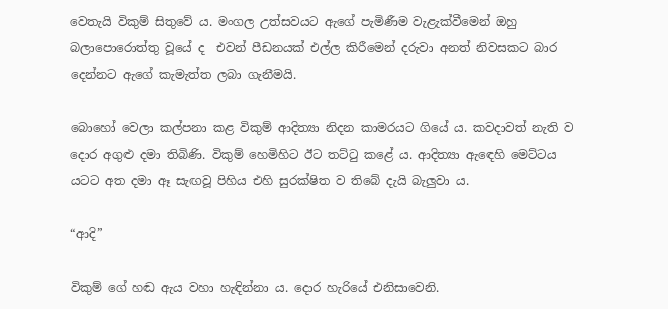වෙතැයි විකුම් සිතුවේ ය. මංගල උත්සවයට ඇගේ පැමිණීම වැළැක්වීමෙන් ඔහු බලාපොරොත්තු වූයේ ද  එවන් පීඩනයක් එල්ල කිරීමෙන් දරුවා අනත් නිවසකට බාර දෙන්නට ඇගේ කැමැත්ත ලබා ගැනීමයි.

බොහෝ වෙලා කල්පනා කළ විකුම් ආදිත්‍යා නිදන කාමරයට ගියේ ය. කවදාවත් නැති ව දොර අගුළු දමා තිබිණි. විකුම් හෙමිහිට ඊට තට්ටු කළේ ය. ආදිත්‍යා ඇඳෙහි මෙට්ටය යටට අත දමා ඈ සැඟවූ පිහිය එහි සුරක්ෂිත ව තිබේ දැයි බැලුවා ය.

“ආදි”

විකුම් ගේ හඬ ඇය වහා හැඳින්නා ය. දොර හැරියේ එනිසාවෙනි.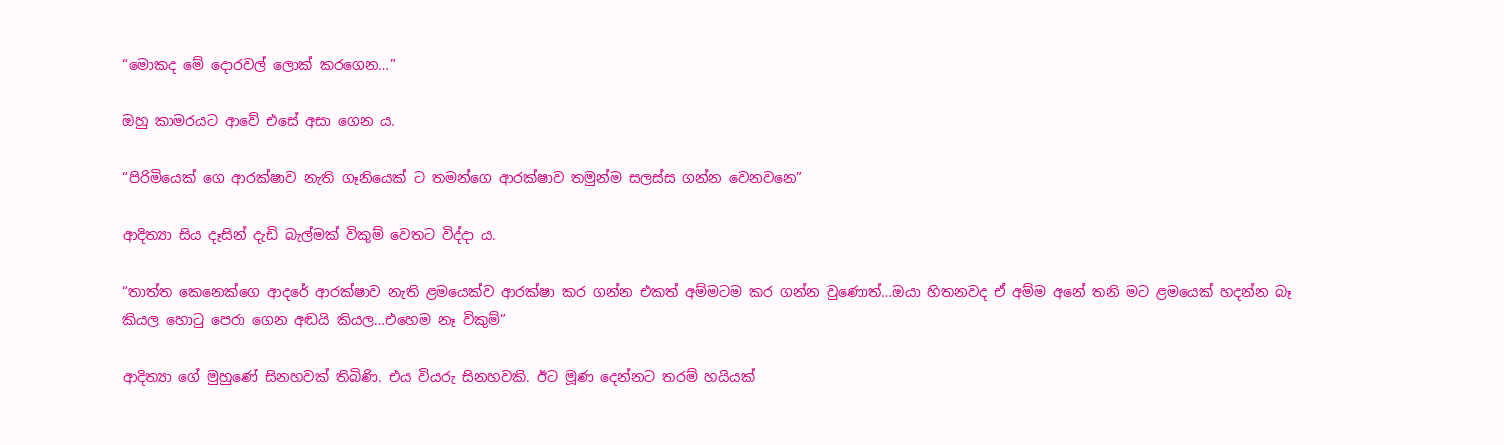“මොකද මේ දොරවල් ලොක් කරගෙන…”

ඔහු කාමරයට ආවේ එසේ අසා ගෙන ය.

“පිරිමියෙක් ගෙ ආරක්ෂාව නැති ගෑනියෙක් ට තමන්ගෙ ආරක්ෂාව තමුන්ම සලස්ස ගන්න වෙනවනෙ”

ආදිත්‍යා සිය දෑසින් දැඩි බැල්මක් විකුම් වෙතට විද්දා ය.

“තාත්ත කෙනෙක්ගෙ ආදරේ ආරක්ෂාව නැති ළමයෙක්ව ආරක්ෂා කර ගන්න එකත් අම්මටම කර ගන්න වුණොත්…ඔයා හිතනවද ඒ අම්ම අනේ තනි මට ළමයෙක් හදන්න බෑ කියල හොටු පෙරා ගෙන අඬයි කියල…එහෙම නෑ විකුම්”

ආදිත්‍යා ගේ මුහුණේ සිනහවක් තිබිණි. එය වියරු සිනහවකි. ඊට මූණ දෙන්නට තරම් හයියක්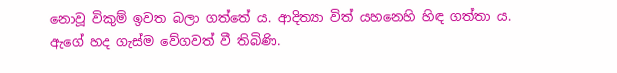නොවූ විකුම් ඉවත බලා ගත්තේ ය. ආදිත්‍යා විත් යහනෙහි හිඳ ගත්තා ය. ඇගේ හද ගැස්ම වේගවත් වී තිබිණි.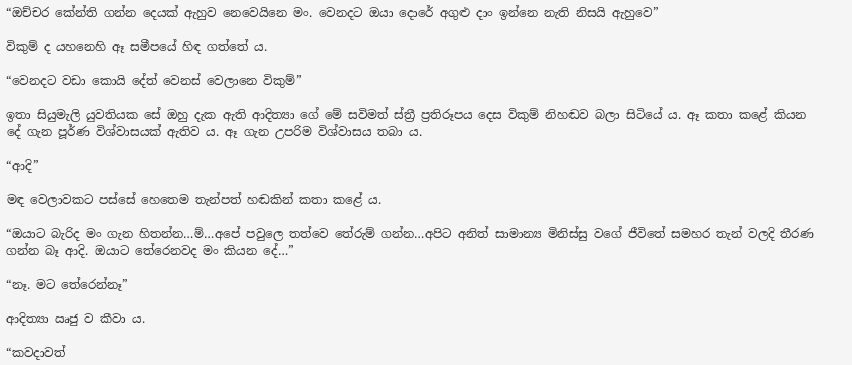“ඔච්චර කේන්ති ගන්න දෙයක් ඇහුව නෙවෙයිනෙ මං. වෙනදට ඔයා දොරේ අගුළු දාං ඉන්නෙ නැති නිසයි ඇහුවෙ”

විකුම් ද යහනෙහි ඈ සමීපයේ හිඳ ගත්තේ ය.

“වෙනදට වඩා කොයි දේත් වෙනස් වෙලානෙ විකුම්”

ඉතා සියුමැලි යුවතියක සේ ඔහු දැක ඇති ආදිත්‍යා ගේ මේ සවිමත් ස්ත්‍රී ප්‍රතිරූපය දෙස විකුම් නිහඬව බලා සිටියේ ය. ඈ කතා කළේ කියන දේ ගැන පූර්ණ විශ්වාසයක් ඇතිව ය. ඈ ගැන උපරිම විශ්වාසය තබා ය.

“ආදි”

මඳ වෙලාවකට පස්සේ හෙතෙම තැන්පත් හඬකින් කතා කළේ ය.

“ඔයාට බැරිද මං ගැන හිතන්න…ම්…අපේ පවුලෙ තත්වෙ තේරුම් ගන්න…අපිට අනිත් සාමාන්‍ය මිනිස්සු වගේ ජීවිතේ සමහර තැන් වලදි තීරණ ගන්න බෑ ආදි. ඔයාට තේරෙනවද මං කියන දේ…”

“නෑ. මට තේරෙන්නෑ”

ආදිත්‍යා ඍජු ව කීවා ය.

“කවදාවත්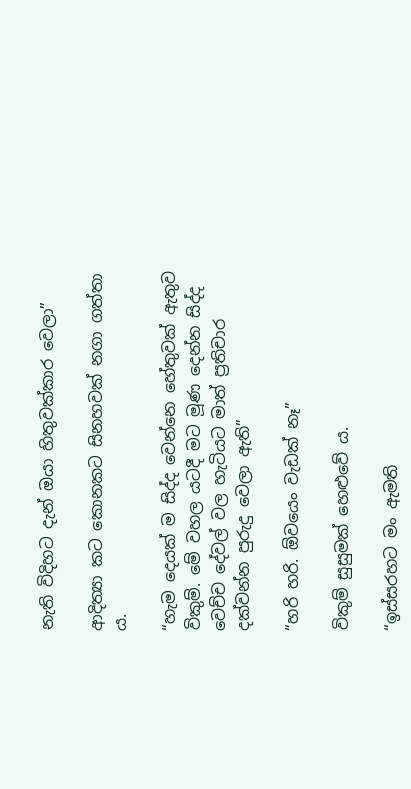නැති විදිහට දැන් ඔයා හිතුවක්කාර වෙලා”

ආදිත්‍යා කට කොනකට සිනහවක් නගා ගත්තා ය.

“හැම දෙයක් ම සිද්ද වෙන්නෙ හේතුවක් ඇතුව විකුම්. මේ වහල යටදී මට මූණ දෙන්න සිද්ද වෙච්ච දේවල් වල හැටියට මාත් ප්‍රතිචාර දක්වන්න පුරුදු වෙලා ඇති”

“හරි හරි. ඕවයෙං වැඩක් නෑ”

විකුම් සුසුමක් හෙළුවේ ය.

“ඉස්සරහට මං ඇමති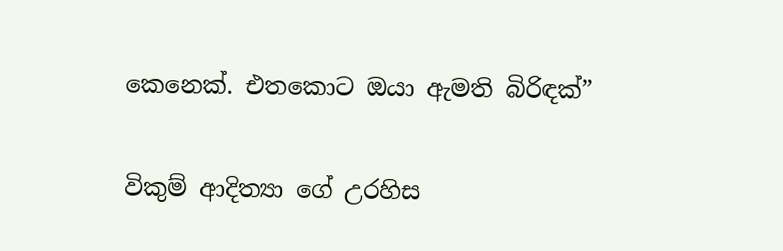කෙනෙක්. එතකොට ඔයා ඇමති බිරිඳක්”

විකුම් ආදිත්‍යා ගේ උරහිස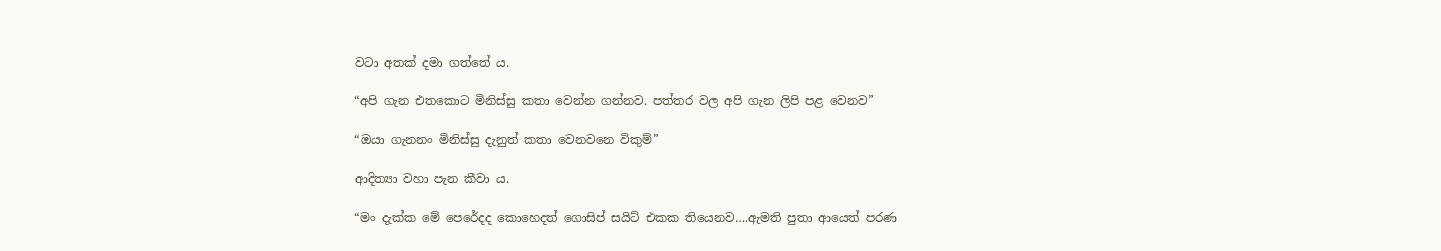වටා අතක් දමා ගත්තේ ය.

“අපි ගැන එතකොට මිනිස්සු කතා වෙන්න ගන්නව. පත්තර වල අපි ගැන ලිපි පළ වෙනව”

“ඔයා ගැනනං මිනිස්සු දැනුත් කතා වෙනවනෙ විකුම්”

ආදිත්‍යා වහා පැන කීවා ය.

“මං දැක්ක මේ පෙරේදද කොහෙදත් ගොසිප් සයිට් එකක තියෙනව….ඇමති පුතා ආයෙත් පරණ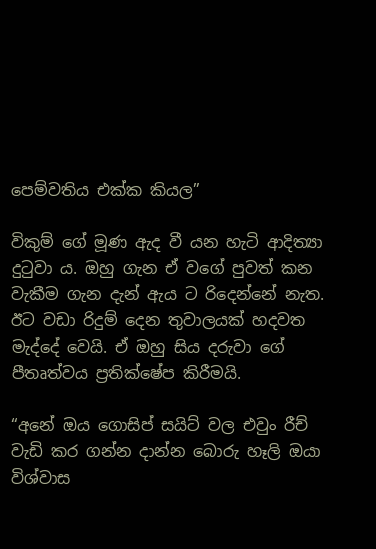පෙම්වතිය එක්ක කියල”

විකුම් ගේ මූණ ඇද වී යන හැටි ආදිත්‍යා දුටුවා ය. ඔහු ගැන ඒ වගේ පුවත් කන වැකීම ගැන දැන් ඇය ට රිදෙන්නේ නැත. ඊට වඩා රිදුම් දෙන තුවාලයක් හදවත මැද්දේ වෙයි. ඒ ඔහු සිය දරුවා ගේ පීතෘත්වය ප්‍රතික්ෂේප කිරීමයි.

“අනේ ඔය ගොසිප් සයිට් වල එවුං රීච් වැඩි කර ගන්න දාන්න බොරු හෑලි ඔයා විශ්වාස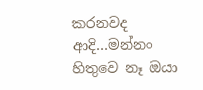කරනවද ආදි…මන්නං හිතුවෙ නෑ ඔයා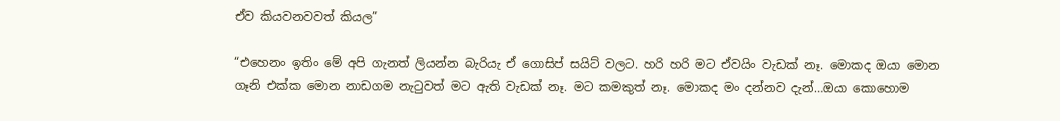ඒව කියවනවවත් කියල”

“එහෙනං ඉතිං මේ අපි ගැනත් ලියන්න බැරියැ ඒ ගොසිප් සයිට් වලට. හරි හරි මට ඒවයිං වැඩක් නෑ. මොකද ඔයා මොන ගෑනි එක්ක මොන නාඩගම නැටුවත් මට ඇති වැඩක් නෑ. මට කමකුත් නෑ. මොකද මං දන්නව දැන්…ඔයා කොහොම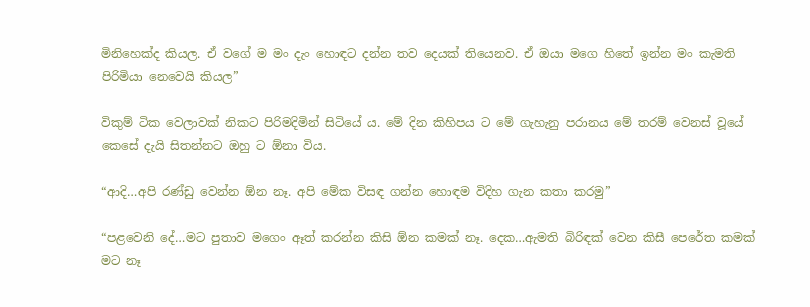මිනිහෙක්ද කියල. ඒ වගේ ම මං දැං හොඳට දන්න තව දෙයක් තියෙනව. ඒ ඔයා මගෙ හිතේ ඉන්න මං කැමති පිරිමියා නෙවෙයි කියල”

විකුම් ටික වෙලාවක් නිකට පිරිමදිමින් සිටියේ ය. මේ දින කිහිපය ට මේ ගැහැනු පරානය මේ තරම් වෙනස් වූයේ කෙසේ දැයි සිතන්නට ඔහු ට ඕනා විය.

“ආදි…අපි රණ්ඩු වෙන්න ඕන නෑ. අපි මේක විසඳ ගන්න හොඳම විදිහ ගැන කතා කරමු”

“පළවෙනි දේ…මට පුතාව මගෙං ඈත් කරන්න කිසි ඕන කමක් නෑ. දෙක…ඇමති බිරිඳක් වෙන කිසී පෙරේත කමක් මට නෑ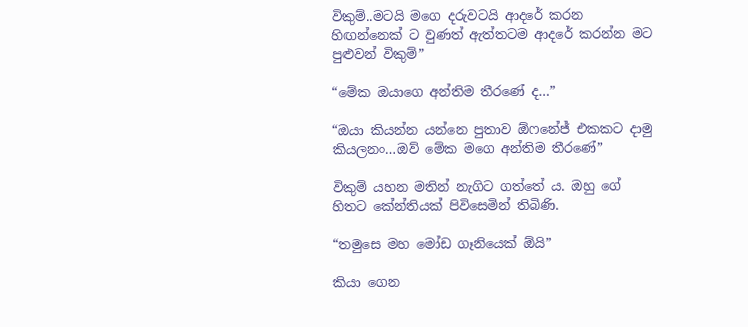විකුම්..මටයි මගෙ දරුවටයි ආදරේ කරන හිඟන්නෙක් ට වුණත් ඇත්තටම ආදරේ කරන්න මට පුළුවන් විකුම්”

“මේක ඔයාගෙ අන්තිම තීරණේ ද…”

“ඔයා කියන්න යන්නෙ පුතාව ඕෆනේජ් එකකට දාමු කියලනං…ඔව් මේක මගෙ අන්තිම තීරණේ”

විකුම් යහන මතින් නැගිට ගත්තේ ය. ඔහු ගේ හිතට කේන්තියක් පිවිසෙමින් තිබිණි.

“තමුසෙ මහ මෝඩ ගෑනියෙක් ඕයි”

කියා ගෙන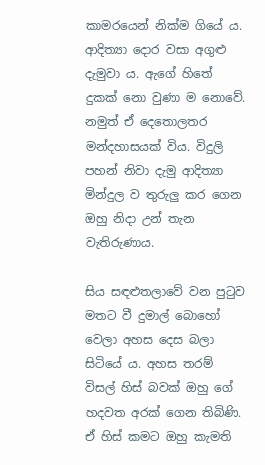කාමරයෙන් නික්ම ගියේ ය. ආදිත්‍යා දොර වසා අගුළු දැමුවා ය. ඇගේ හිතේ දුකක් නො වුණා ම නොවේ. නමුත් ඒ දෙතොලතර මන්දහාසයක් විය. විදුලි පහන් නිවා දැමු ආදිත්‍යා මින්දුල ව තුරුලු කර ගෙන ඔහු නිදා උන් තැන වැතිරුණාය.

සිය සඳළුතලාවේ වන පුටුව මතට වී දුමාල් බොහෝ වෙලා අහස දෙස බලා සිටියේ ය. අහස තරම් විසල් හිස් බවක් ඔහු ගේ හදවත අරක් ගෙන තිබිණි. ඒ හිස් කමට ඔහු කැමති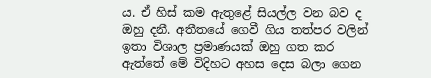ය. ඒ හිස් කම ඇතුළේ සියල්ල වන බව ද ඔහු දනී. අතීතයේ ගෙවී ගිය තත්පර වලින් ඉතා විශාල ප්‍රමාණයක් ඔහු ගත කර ඇත්තේ මේ විදිහට අහස දෙස බලා ගෙන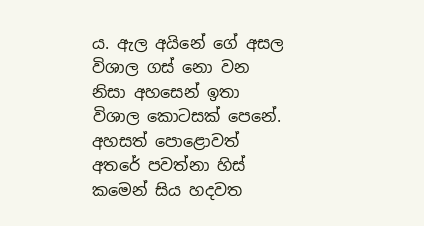ය. ඇල අයිනේ ගේ අසල විශාල ගස් නො වන නිසා අහසෙන් ඉතා විශාල කොටසක් පෙනේ. අහසත් පොළොවත් අතරේ පවත්නා හිස් කමෙන් සිය හදවත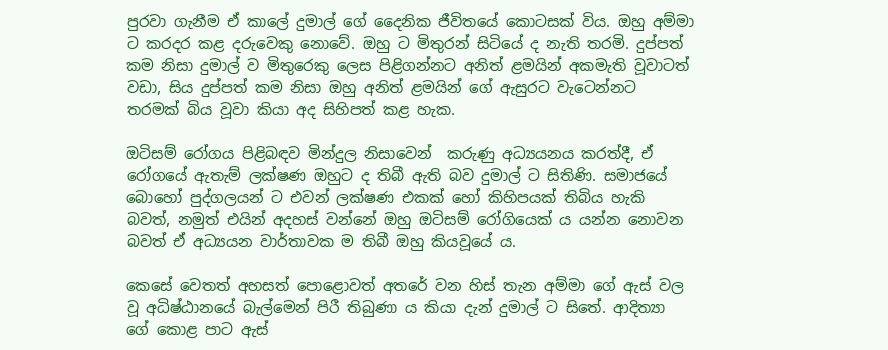පුරවා ගැනීම ඒ කාලේ දුමාල් ගේ දෛනික ජීවිතයේ කොටසක් විය. ඔහු අම්මා ට කරදර කළ දරුවෙකු නොවේ. ඔහු ට මිතුරන් සිටියේ ද නැති තරමි. දුප්පත් කම නිසා දුමාල් ව මිතුරෙකු ලෙස පිළිගන්නට අනිත් ළමයින් අකමැති වූවාටත් වඩා, සිය දුප්පත් කම නිසා ඔහු අනිත් ළමයින් ගේ ඇසුරට වැටෙන්නට තරමක් බිය වූවා කියා අද සිහිපත් කළ හැක.

ඔටිසම් රෝගය පිළිබඳව මින්දුල නිසාවෙන්  කරුණු අධ්‍යයනය කරත්දී, ඒ රෝගයේ ඇතැම් ලක්ෂණ ඔහුට ද තිබී ඇති බව දුමාල් ට සිතිණි. සමාජයේ බොහෝ පුද්ගලයන් ට එවන් ලක්ෂණ එකක් හෝ කිහිපයක් තිබිය හැකි බවත්, නමුත් එයින් අදහස් වන්නේ ඔහු ඔටිසම් රෝගියෙක් ය යන්න නොවන බවත් ඒ අධ්‍යයන වාර්තාවක ම තිබී ඔහු කියවූයේ ය.

කෙසේ වෙතත් අහසත් පොළොවත් අතරේ වන හිස් තැන අම්මා ගේ ඇස් වල වූ අධිෂ්ඨානයේ බැල්මෙන් පිරී තිබුණා ය කියා දැන් දුමාල් ට සිතේ. ආදිත්‍යා ගේ කොළ පාට ඇස්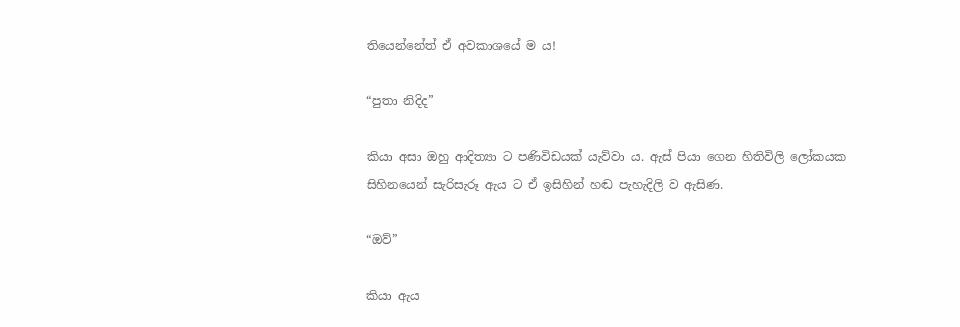තියෙන්නේත් ඒ අවකාශයේ ම ය!

“පුතා නිදිද”

කියා අසා ඔහු ආදිත්‍යා ට පණිවිඩයක් යැව්වා ය. ඇස් පියා ගෙන හිතිවිලි ලෝකයක සිහිනයෙන් සැරිසැරූ ඇය ට ඒ ඉසිහින් හඬ පැහැදිලි ව ඇසිණ.

“ඔව්”

කියා ඇය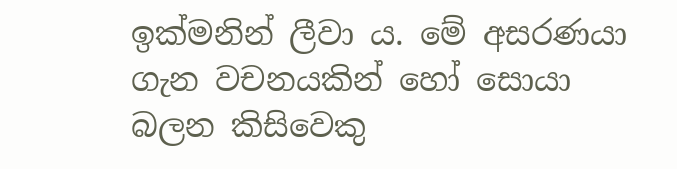ඉක්මනින් ලීවා ය. මේ අසරණයා ගැන වචනයකින් හෝ සොයා බලන කිසිවෙකු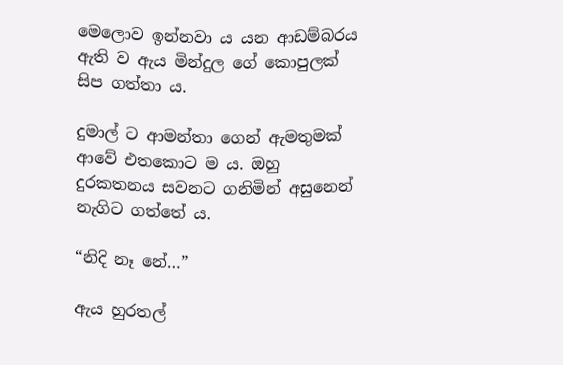මෙලොව ඉන්නවා ය යන ආඩම්බරය ඇති ව ඇය මින්දුල ගේ කොපුලක් සිප ගත්තා ය.

දුමාල් ට ආමන්තා ගෙන් ඇමතුමක් ආවේ එතකොට ම ය. ඔහු දුරකතනය සවනට ගනිමින් අසුනෙන් නැගිට ගත්තේ ය.

“නිදි නෑ නේ…”

ඇය හුරතල්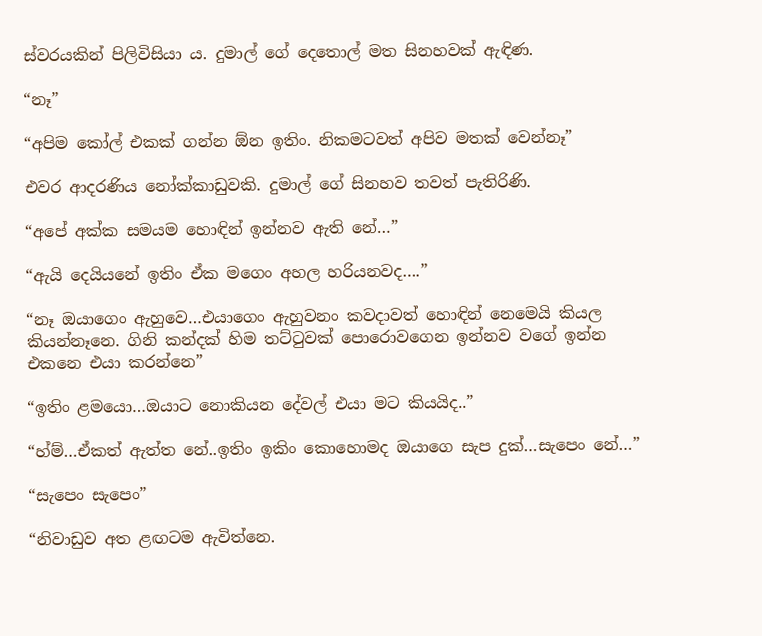ස්වරයකින් පිලිවිසියා ය. දුමාල් ගේ දෙතොල් මත සිනහවක් ඇඳිණ.

“නෑ”

“අපිම කෝල් එකක් ගන්න ඕන ඉතිං. නිකමටවත් අපිව මතක් වෙන්නෑ”

එවර ආදරණිය නෝක්කාඩුවකි. දුමාල් ගේ සිනහව තවත් පැතිරිණි.

“අපේ අක්ක සමයම හොඳින් ඉන්නව ඇති නේ…”

“ඇයි දෙයියනේ ඉතිං ඒක මගෙං අහල හරියනවද….”

“නෑ ඔයාගෙං ඇහුවෙ…එයාගෙං ඇහුවනං කවදාවත් හොඳින් නෙමෙයි කියල කියන්නෑනෙ. ගිනි කන්දක් හිම තට්ටුවක් පොරොවගෙන ඉන්නව වගේ ඉන්න එකනෙ එයා කරන්නෙ”

“ඉතිං ළමයො…ඔයාට නොකියන දේවල් එයා මට කියයිද..”

“හ්ම්…ඒකත් ඇත්ත නේ..ඉතිං ඉකිං කොහොමද ඔයාගෙ සැප දුක්…සැපෙං නේ…”

“සැපෙං සැපෙං”

“නිවාඩුව අත ළඟටම ඇවිත්නෙ.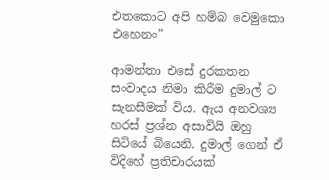එතකොට අපි හම්බ වෙමුකො එහෙනං”

ආමන්තා එසේ දුරකතන සංවාදය නිමා කිරීම දුමාල් ට සැනසීමක් විය. ඇය අනවශ්‍ය හරස් ප්‍රශ්න අසාවියි ඔහු සිටියේ බියෙනි. දුමාල් ගෙන් ඒ විදිහේ ප්‍රතිචාරයක්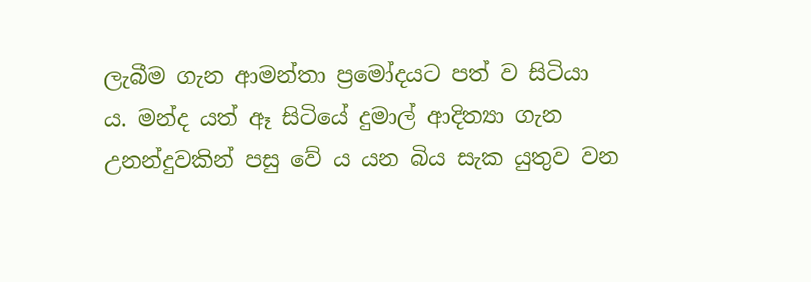ලැබීම ගැන ආමන්තා ප්‍රමෝදයට පත් ව සිටියා ය. මන්ද යත් ඈ සිටියේ දුමාල් ආදිත්‍යා ගැන උනන්දුවකින් පසු වේ ය යන බිය සැක යුතුව වන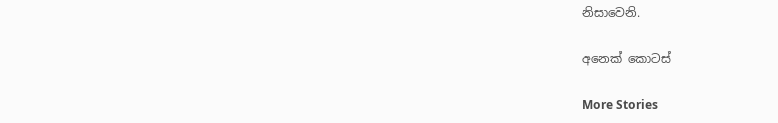නිසාවෙනි.

අනෙක් කොටස්

More Stories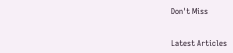Don't Miss


Latest Articles